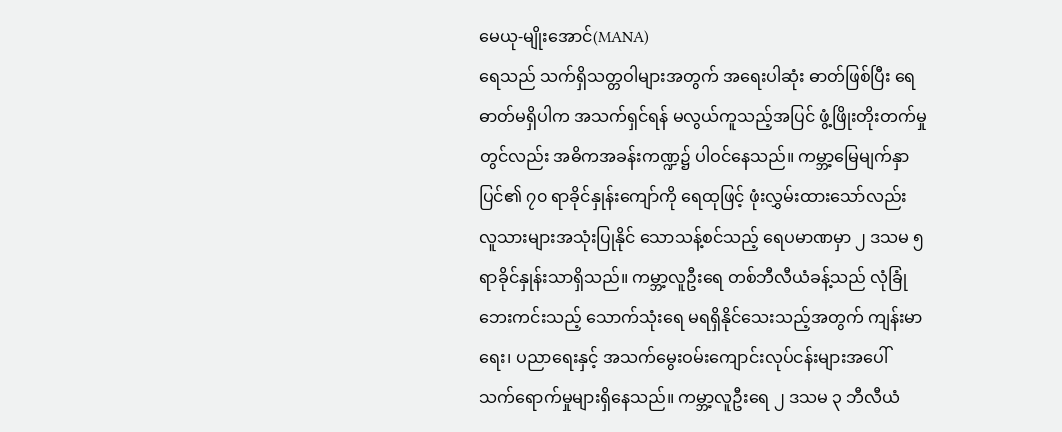မေယု-မျိုးအောင်(MANA)
ရေသည် သက်ရှိသတ္တဝါများအတွက် အရေးပါဆုံး ဓာတ်ဖြစ်ပြီး ရေဓာတ်မရှိပါက အသက်ရှင်ရန် မလွယ်ကူသည့်အပြင် ဖွံ့ဖြိုးတိုးတက်မှုတွင်လည်း အဓိကအခန်းကဏ္ဍ၌ ပါဝင်နေသည်။ ကမ္ဘာ့မြေမျက်နှာပြင်၏ ၇၀ ရာခိုင်နှုန်းကျော်ကို ရေထုဖြင့် ဖုံးလွှမ်းထားသော်လည်း လူသားများအသုံးပြုနိုင် သောသန့်စင်သည့် ရေပမာဏမှာ ၂ ဒသမ ၅ ရာခိုင်နှုန်းသာရှိသည်။ ကမ္ဘာ့လူဦးရေ တစ်ဘီလီယံခန့်သည် လုံခြုံဘေးကင်းသည့် သောက်သုံးရေ မရရှိနိုင်သေးသည့်အတွက် ကျန်းမာရေး၊ ပညာရေးနှင့် အသက်မွေးဝမ်းကျောင်းလုပ်ငန်းများအပေါ် သက်ရောက်မှုများရှိနေသည်။ ကမ္ဘာ့လူဦးရေ ၂ ဒသမ ၃ ဘီလီယံ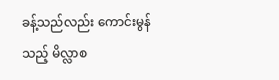ခန့်သည်လည်း ကောင်းမွန်သည့် မိလ္လာစ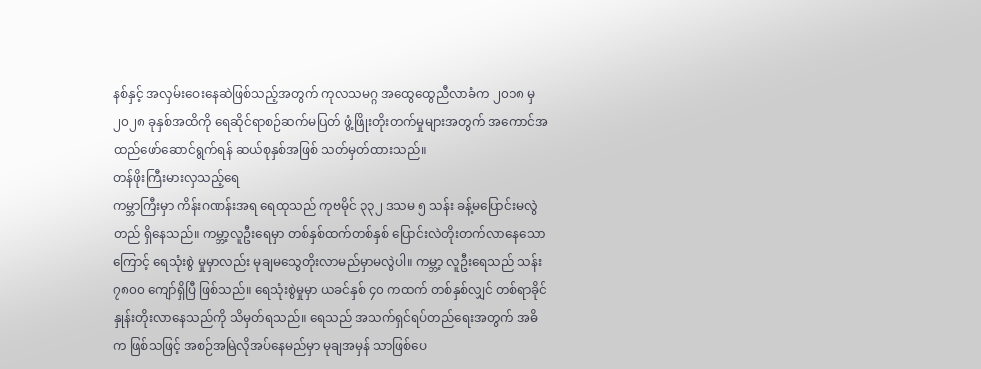နစ်နှင့် အလှမ်းဝေးနေဆဲဖြစ်သည့်အတွက် ကုလသမဂ္ဂ အထွေထွေညီလာခံက ၂၀၁၈ မှ၂၀၂၈ ခုနှစ်အထိကို ရေဆိုင်ရာစဉ်ဆက်မပြတ် ဖွံ့ဖြိုးတိုးတက်မှုများအတွက် အကောင်အထည်ဖော်ဆောင်ရွက်ရန် ဆယ်စုနှစ်အဖြစ် သတ်မှတ်ထားသည်။
တန်ဖိုးကြီးမားလှသည့်ရေ
ကမ္ဘာကြီးမှာ ကိန်းဂဏန်းအရ ရေထုသည် ကုဗမိုင် ၃၃၂ ဒသမ ၅ သန်း ခန့်မပြောင်းမလွဲတည် ရှိနေသည်။ ကမ္ဘာ့လူဦးရေမှာ တစ်နှစ်ထက်တစ်နှစ် ပြောင်းလဲတိုးတက်လာနေသောကြောင့် ရေသုံးစွဲ မှုမှာလည်း မုချမသွေတိုးလာမည်မှာမလွဲပါ။ ကမ္ဘာ့ လူဦးရေသည် သန်း ၇၈၀၀ ကျော်ရှိပြီ ဖြစ်သည်။ ရေသုံးစွဲမှုမှာ ယခင်နှစ် ၄၀ ကထက် တစ်နှစ်လျှင် တစ်ရာခိုင်နှုန်းတိုးလာနေသည်ကို သိမှတ်ရသည်။ ရေသည် အသက်ရှင်ရပ်တည်ရေးအတွက် အဓိက ဖြစ်သဖြင့် အစဉ်အမြဲလိုအပ်နေမည်မှာ မုချအမှန် သာဖြစ်ပေ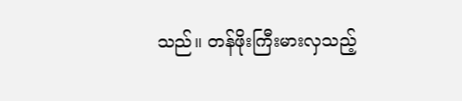သည်။ တန်ဖိုးကြီးမားလှသည့်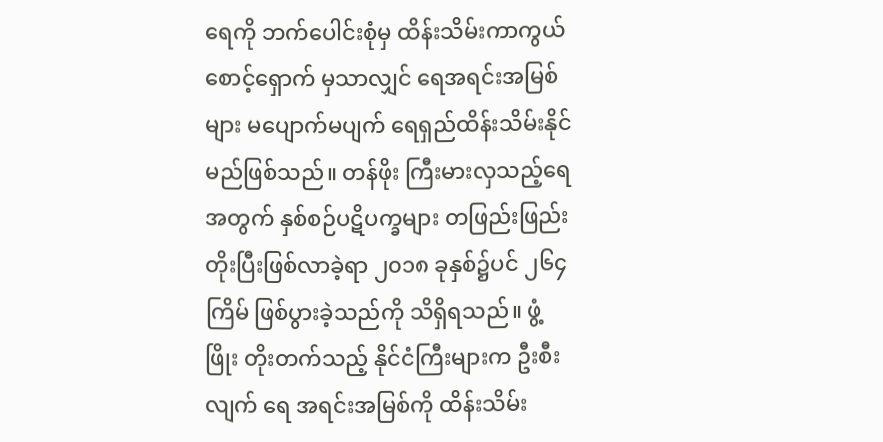ရေကို ဘက်ပေါင်းစုံမှ ထိန်းသိမ်းကာကွယ်စောင့်ရှောက် မှသာလျှင် ရေအရင်းအမြစ်များ မပျောက်မပျက် ရေရှည်ထိန်းသိမ်းနိုင်မည်ဖြစ်သည်။ တန်ဖိုး ကြီးမားလှသည့်ရေအတွက် နှစ်စဉ်ပဋိပက္ခများ တဖြည်းဖြည်းတိုးပြီးဖြစ်လာခဲ့ရာ ၂၀၁၈ ခုနှစ်၌ပင် ၂၆၄ ကြိမ် ဖြစ်ပွားခဲ့သည်ကို သိရှိရသည်။ ဖွံ့ဖြိုး တိုးတက်သည့် နိုင်ငံကြီးများက ဦးစီးလျက် ရေ အရင်းအမြစ်ကို ထိန်းသိမ်း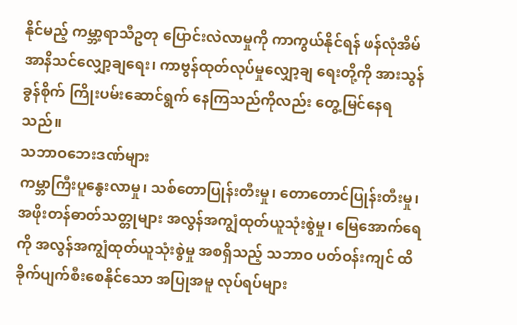နိုင်မည့် ကမ္ဘာ့ရာသီဥတု ပြောင်းလဲလာမှုကို ကာကွယ်နိုင်ရန် ဖန်လုံအိမ် အာနိသင်လျှော့ချရေး၊ ကာဗွန်ထုတ်လုပ်မှုလျှော့ချ ရေးတို့ကို အားသွန်ခွန်စိုက် ကြိုးပမ်းဆောင်ရွက် နေကြသည်ကိုလည်း တွေ့မြင်နေရသည်။
သဘာဝဘေးဒဏ်များ
ကမ္ဘာကြီးပူနွေးလာမှု၊ သစ်တောပြုန်းတီးမှု၊ တောတောင်ပြုန်းတီးမှု၊ အဖိုးတန်ဓာတ်သတ္တုများ အလွန်အကျွံထုတ်ယူသုံးစွဲမှု၊ မြေအောက်ရေကို အလွန်အကျွံထုတ်ယူသုံးစွဲမှု အစရှိသည့် သဘာဝ ပတ်ဝန်းကျင် ထိခိုက်ပျက်စီးစေနိုင်သော အပြုအမူ လုပ်ရပ်များ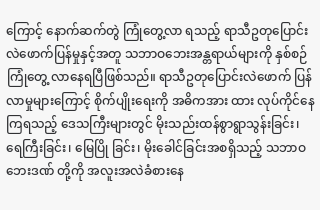ကြောင့် နောက်ဆက်တွဲ ကြုံတွေ့လာ ရသည့် ရာသီဥတုပြောင်းလဲဖောက်ပြန်မှုနှင့်အတူ သဘာဝဘေးအန္တရာယ်များကို နှစ်စဉ်ကြုံတွေ့ လာနေရပြီဖြစ်သည်။ ရာသီဥတုပြောင်းလဲဖောက် ပြန်လာမှုများကြောင့် စိုက်ပျိုးရေးကို အဓိကအား ထား လုပ်ကိုင်နေကြရသည့် ဒေသကြီးများတွင် မိုးသည်းထန်စွာရွာသွန်းခြင်း၊ ရေကြီးခြင်း၊ မြေပြို ခြင်း၊ မိုးခေါင်ခြင်းအစရှိသည့် သဘာဝဘေးဒဏ် တို့ကို အလူးအလဲခံစားနေ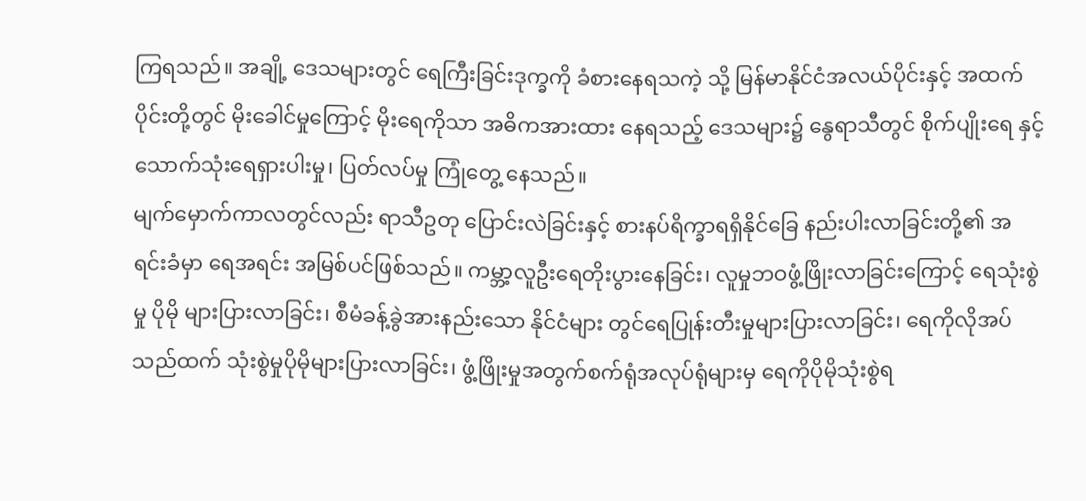ကြရသည်။ အချို့ ဒေသများတွင် ရေကြီးခြင်းဒုက္ခကို ခံစားနေရသကဲ့ သို့ မြန်မာနိုင်ငံအလယ်ပိုင်းနှင့် အထက်ပိုင်းတို့တွင် မိုးခေါင်မှုကြောင့် မိုးရေကိုသာ အဓိကအားထား နေရသည့် ဒေသများ၌ နွေရာသီတွင် စိုက်ပျိုးရေ နှင့် သောက်သုံးရေရှားပါးမှု၊ ပြတ်လပ်မှု ကြုံတွေ့ နေသည်။
မျက်မှောက်ကာလတွင်လည်း ရာသီဥတု ပြောင်းလဲခြင်းနှင့် စားနပ်ရိက္ခာရရှိနိုင်ခြေ နည်းပါးလာခြင်းတို့၏ အရင်းခံမှာ ရေအရင်း အမြစ်ပင်ဖြစ်သည်။ ကမ္ဘာ့လူဦးရေတိုးပွားနေခြင်း၊ လူမှုဘဝဖွံ့ဖြိုးလာခြင်းကြောင့် ရေသုံးစွဲမှု ပိုမို များပြားလာခြင်း၊ စီမံခန့်ခွဲအားနည်းသော နိုင်ငံများ တွင်ရေပြုန်းတီးမှုများပြားလာခြင်း၊ ရေကိုလိုအပ် သည်ထက် သုံးစွဲမှုပိုမိုများပြားလာခြင်း၊ ဖွံ့ဖြိုးမှုအတွက်စက်ရုံအလုပ်ရုံများမှ ရေကိုပိုမိုသုံးစွဲရ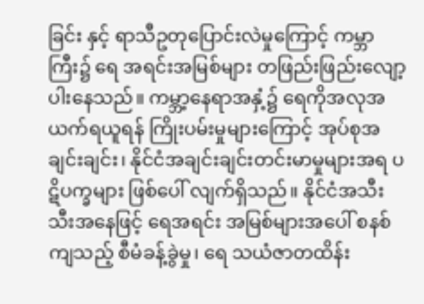ခြင်း နှင့် ရာသီဥတုပြောင်းလဲမှုကြောင့် ကမ္ဘာကြီး၌ ရေ အရင်းအမြစ်များ တဖြည်းဖြည်းလျော့ပါးနေသည်။ ကမ္ဘာ့နေရာအနှံ့၌ ရေကိုအလုအယက်ရယူရန် ကြိုးပမ်းမှုများကြောင့် အုပ်စုအချင်းချင်း၊ နိုင်ငံအချင်းချင်းတင်းမာမှုများအရ ပဋိပက္ခများ ဖြစ်ပေါ် လျက်ရှိသည်။ နိုင်ငံအသီးသီးအနေဖြင့် ရေအရင်း အမြစ်များအပေါ် စနစ်ကျသည့် စီမံခန့်ခွဲမှု၊ ရေ သယံဇာတထိန်း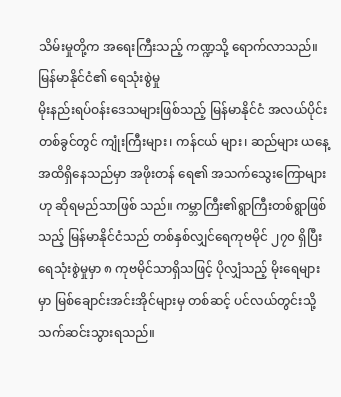သိမ်းမှုတို့က အရေးကြီးသည့် ကဏ္ဍသို့ ရောက်လာသည်။
မြန်မာနိုင်ငံ၏ ရေသုံးစွဲမှု
မိုးနည်းရပ်ဝန်းဒေသများဖြစ်သည့် မြန်မာနိုင်ငံ အလယ်ပိုင်းတစ်ခွင်တွင် ကျုံးကြီးများ၊ ကန်ငယ် များ၊ ဆည်များ ယနေ့အထိရှိနေသည်မှာ အဖိုးတန် ရေ၏ အသက်သွေးကြောများဟု ဆိုရမည်သာဖြစ် သည်။ ကမ္ဘာကြီး၏ရွာကြီးတစ်ရွာဖြစ်သည့် မြန်မာနိုင်ငံသည် တစ်နှစ်လျှင်ရေကုဗမိုင် ၂၇၀ ရှိပြီး ရေသုံးစွဲမှုမှာ ၈ ကုဗမိုင်သာရှိသဖြင့် ပိုလျှံသည့် မိုးရေများမှာ မြစ်ချောင်းအင်းအိုင်များမှ တစ်ဆင့် ပင်လယ်တွင်းသို့သက်ဆင်းသွားရသည်။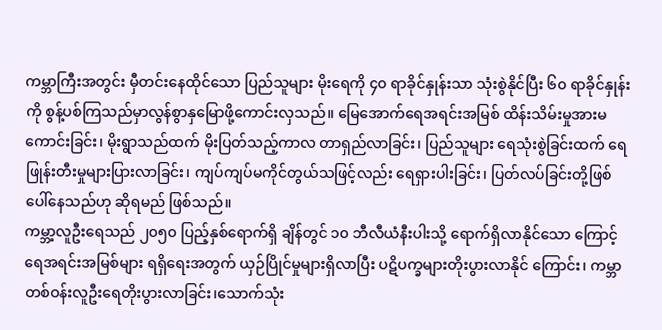ကမ္ဘာကြီးအတွင်း မှီတင်းနေထိုင်သော ပြည်သူများ မိုးရေကို ၄၀ ရာခိုင်နှုန်းသာ သုံးစွဲနိုင်ပြီး ၆၀ ရာခိုင်နှုန်းကို စွန့်ပစ်ကြသည်မှာလွန်စွာနှမြောဖို့ကောင်းလှသည်။ မြေအောက်ရေအရင်းအမြစ် ထိန်းသိမ်းမှုအားမကောင်းခြင်း၊ မိုးရွာသည်ထက် မိုးပြတ်သည့်ကာလ တာရှည်လာခြင်း၊ ပြည်သူများ ရေသုံးစွဲခြင်းထက် ရေဖြုန်းတီးမှုများပြားလာခြင်း၊ ကျပ်ကျပ်မကိုင်တွယ်သဖြင့်လည်း ရေရှားပါးခြင်း၊ ပြတ်လပ်ခြင်းတို့ဖြစ်ပေါ်နေသည်ဟု ဆိုရမည် ဖြစ်သည်။
ကမ္ဘာ့လူဦးရေသည် ၂၀၅၀ ပြည့်နှစ်ရောက်ရှိ ချိန်တွင် ၁၀ ဘီလီယံနီးပါးသို့ ရောက်ရှိလာနိုင်သော ကြောင့် ရေအရင်းအမြစ်များ ရရှိရေးအတွက် ယှဉ်ပြိုင်မှုများရှိလာပြီး ပဋိပက္ခများတိုးပွားလာနိုင် ကြောင်း၊ ကမ္ဘာတစ်ဝန်းလူဦးရေတိုးပွားလာခြင်း၊သောက်သုံး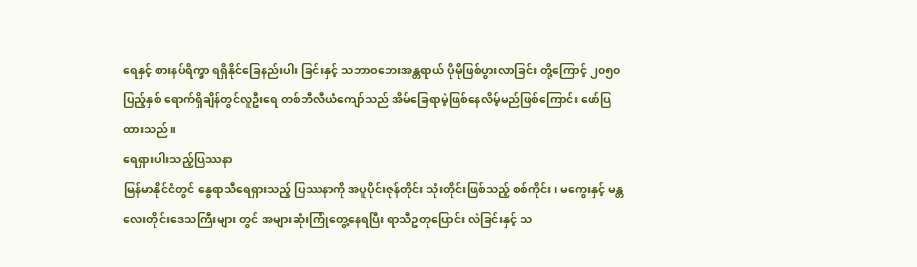ရေနှင့် စားနပ်ရိက္ခာ ရရှိနိုင်ခြေနည်းပါး ခြင်းနှင့် သဘာဝဘေးအန္တရာယ် ပိုမိုဖြစ်ပွားလာခြင်း တို့ကြောင့် ၂၀၅၀ ပြည့်နှစ် ရောက်ရှိချိန်တွင်လူဦးရေ တစ်ဘီလီယံကျော်သည် အိမ်ခြေရာမဲ့ဖြစ်နေလိမ့်မည်ဖြစ်ကြောင်း ဖော်ပြထားသည်။
ရေရှားပါးသည့်ပြဿနာ
မြန်မာနိုင်ငံတွင် နွေရာသီရေရှားသည့် ပြဿနာကို အပူပိုင်းဇုန်တိုင်း သုံးတိုင်းဖြစ်သည့် စစ်ကိုင်း၊ မကွေးနှင့် မန္တလေးတိုင်းဒေသကြီးများ တွင် အများဆုံးကြုံတွေ့နေရပြီး ရာသီဥတုပြောင်း လဲခြင်းနှင့် သ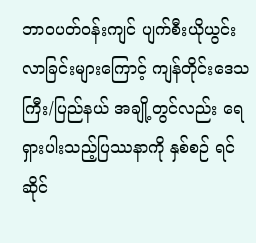ဘာဝပတ်ဝန်းကျင် ပျက်စီးယိုယွင်းလာခြင်းများကြောင့် ကျန်တိုင်းဒေသကြီး/ပြည်နယ် အချို့တွင်လည်း ရေရှားပါးသည့်ပြဿနာကို နှစ်စဉ် ရင်ဆိုင်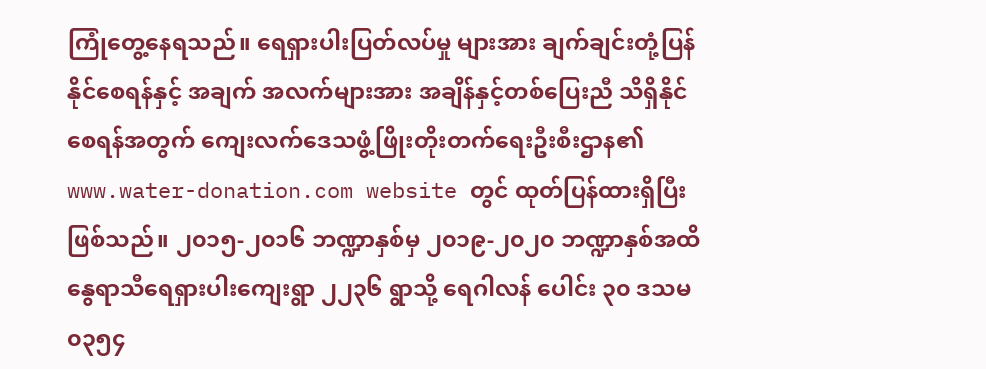ကြုံတွေ့နေရသည်။ ရေရှားပါးပြတ်လပ်မှု များအား ချက်ချင်းတုံ့ပြန်နိုင်စေရန်နှင့် အချက် အလက်များအား အချိန်နှင့်တစ်ပြေးညီ သိရှိနိုင် စေရန်အတွက် ကျေးလက်ဒေသဖွံ့ဖြိုးတိုးတက်ရေးဦးစီးဌာန၏ www.water-donation.com website တွင် ထုတ်ပြန်ထားရှိပြီးဖြစ်သည်။ ၂၀၁၅-၂၀၁၆ ဘဏ္ဍာနှစ်မှ ၂၀၁၉-၂၀၂၀ ဘဏ္ဍာနှစ်အထိ နွေရာသီရေရှားပါးကျေးရွာ ၂၂၃၆ ရွာသို့ ရေဂါလန် ပေါင်း ၃၀ ဒသမ ၀၃၅၄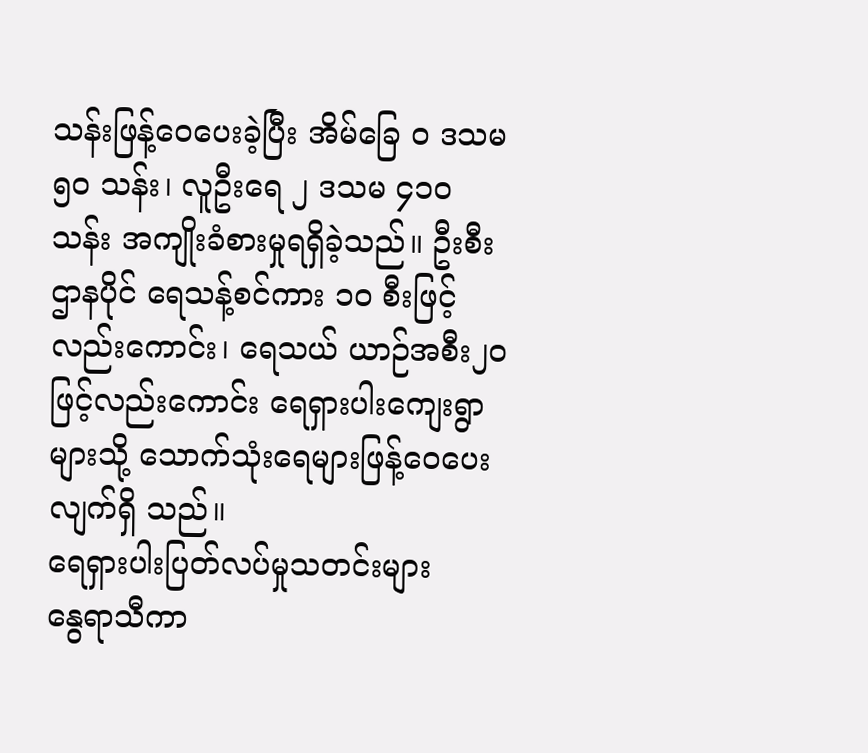သန်းဖြန့်ဝေပေးခဲ့ပြီး အိမ်ခြေ ၀ ဒသမ ၅၀ သန်း၊ လူဦးရေ ၂ ဒသမ ၄၁၀ သန်း အကျိုးခံစားမှုရရှိခဲ့သည်။ ဦးစီးဌာနပိုင် ရေသန့်စင်ကား ၁၀ စီးဖြင့်လည်းကောင်း၊ ရေသယ် ယာဉ်အစီး၂၀ ဖြင့်လည်းကောင်း ရေရှားပါးကျေးရွာ များသို့ သောက်သုံးရေများဖြန့်ဝေပေးလျက်ရှိ သည်။
ရေရှားပါးပြတ်လပ်မှုသတင်းများ
နွေရာသီကာ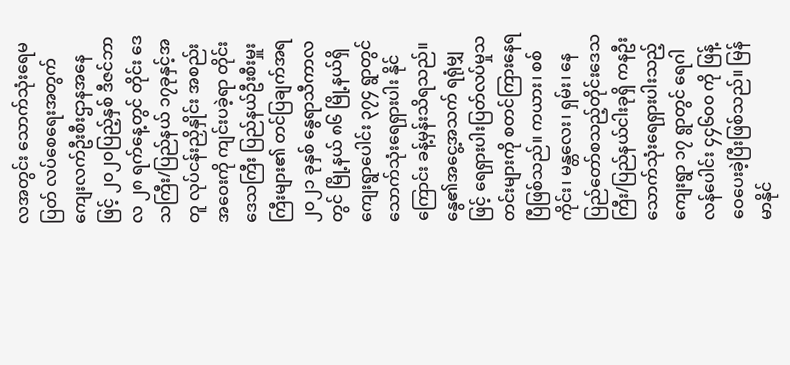လအတွင်း သောက်သုံးရေမပြတ် လပ်စေရေးအတွက် ကျေးလက်ဦးစီးဌာနအနေဖြင့် ၂၀၂၀ပြည့်နှစ် ဒီဇင်ဘာလ ၂၈ ရက်နေ့တွင် တိုင်း ဒေသကြီး/ပြည်နယ် ၁၇ခုနှင့်အတူ လုပ်ငန်းညှိနှိုင်း အစည်းအဝေးကို ကျင်းပခဲ့ရာ တိုင်းဒေသကြီး ပြည်နယ်ဦးစီးမှူးကြီးများ၏ တင်ပြချက်အရ ၂၀၂၁ ခုနှစ် နွေရာသီကာလတွင် မြို့နယ် ၈၆ မြို့နယ်ရှိ ကျေးရွာပေါင်း ၃၇၄ ရွာတွင် သောက်သုံးရေရှားပါး နိုင်ကြောင်း ခန့်မှန်းသိရသည်။ နွေ၏အငွေ့အသက် ရရုံမျှဖြင့် ရေရှားပါးပြတ်လပ်မှုသတင်းများကို စတင်ကြားနေရပြီဖြစ်သည်။ ကယား၊ စစ်ကိုင်း၊ မန္တလေး၊ ရှမ်း၊ နေပြည်တော်စသည့်တိုင်းဒေသကြီး/ပြည်နယ်ငါးခုရှိ ကနဦးသောက်သုံးရေရှားပါးသည့် ကျေးရွာ ၁၇ ရွာတွင် ရေဂါလန်ပေါင်း ၄၄၆၀၀ ကို ဖြန့်ဝေပေးခဲ့ပြီးဖြစ်သည်။ မြန်မာနိုင်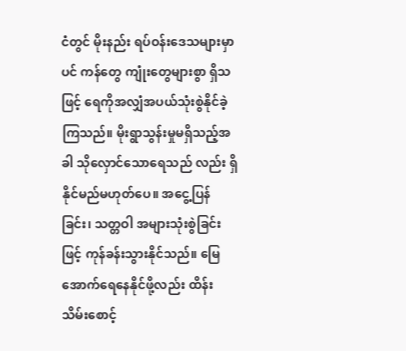ငံတွင် မိုးနည်း ရပ်ဝန်းဒေသများမှာပင် ကန်တွေ ကျုံးတွေများစွာ ရှိသဖြင့် ရေကိုအလျှံအပယ်သုံးစွဲနိုင်ခဲ့ကြသည်။ မိုးရွာသွန်းမှုမရှိသည့်အခါ သိုလှောင်သောရေသည် လည်း ရှိနိုင်မည်မဟုတ်ပေ။ အငွေ့ပြန်ခြင်း၊ သတ္တဝါ အများသုံးစွဲခြင်းဖြင့် ကုန်ခန်းသွားနိုင်သည်။ မြေအောက်ရေနေနိုင်ဖို့လည်း ထိန်းသိမ်းစောင့်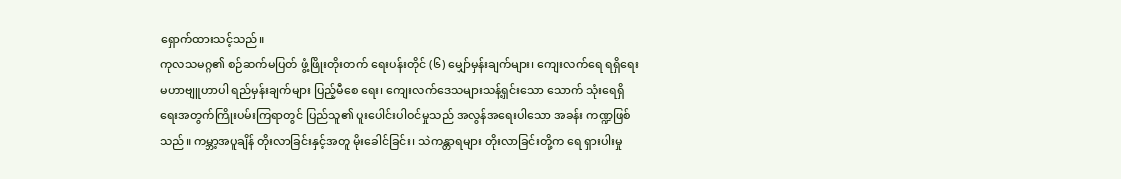ရှောက်ထားသင့်သည်။
ကုလသမဂ္ဂ၏ စဉ်ဆက်မပြတ် ဖွံ့ဖြိုးတိုးတက် ရေးပန်းတိုင် (၆) မျှော်မှန်းချက်များ၊ ကျေးလက်ရေ ရရှိရေး မဟာဗျူဟာပါ ရည်မှန်းချက်များ ပြည့်မီစေ ရေး၊ ကျေးလက်ဒေသများသန့်ရှင်းသော သောက် သုံးရေရှိရေးအတွက်ကြိုးပမ်းကြရာတွင် ပြည်သူ၏ ပူးပေါင်းပါဝင်မှုသည် အလွန်အရေးပါသော အခန်း ကဏ္ဍဖြစ်သည်။ ကမ္ဘာ့အပူချိန် တိုးလာခြင်းနှင့်အတူ မိုးခေါင်ခြင်း၊ သဲကန္တာရများ တိုးလာခြင်းတို့က ရေ ရှားပါးမှု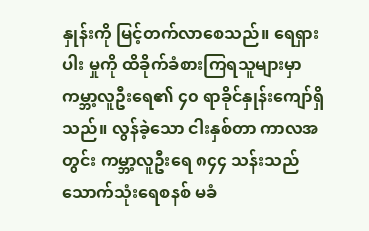နှုန်းကို မြင့်တက်လာစေသည်။ ရေရှားပါး မှုကို ထိခိုက်ခံစားကြရသူများမှာ ကမ္ဘာ့လူဦးရေ၏ ၄၀ ရာခိုင်နှုန်းကျော်ရှိသည်။ လွန်ခဲ့သော ငါးနှစ်တာ ကာလအတွင်း ကမ္ဘာ့လူဦးရေ ၈၄၄ သန်းသည် သောက်သုံးရေစနစ် မခံ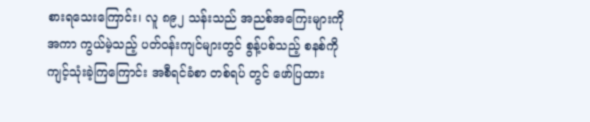စားရသေးကြောင်း၊ လူ ၈၉၂ သန်းသည် အညစ်အကြေးများကို အကာ ကွယ်မဲ့သည့် ပတ်ဝန်းကျင်များတွင် စွန့်ပစ်သည့် စနစ်ကို ကျင့်သုံးခဲ့ကြကြောင်း အစီရင်ခံစာ တစ်ရပ် တွင် ဖော်ပြထား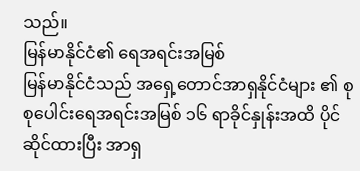သည်။
မြန်မာနိုင်ငံ၏ ရေအရင်းအမြစ်
မြန်မာနိုင်ငံသည် အရှေ့တောင်အာရှနိုင်ငံများ ၏ စုစုပေါင်းရေအရင်းအမြစ် ၁၆ ရာခိုင်နှုန်းအထိ ပိုင်ဆိုင်ထားပြီး အာရှ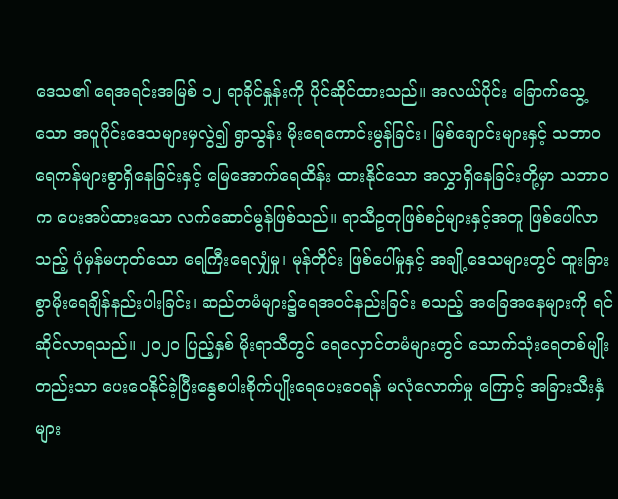ဒေသ၏ ရေအရင်းအမြစ် ၁၂ ရာခိုင်နှုန်းကို ပိုင်ဆိုင်ထားသည်။ အလယ်ပိုင်း ခြောက်သွေ့သော အပူပိုင်းဒေသများမှလွဲ၍ ရွာသွန်း မိုးရေကောင်းမွန်ခြင်း၊ မြစ်ချောင်းများနှင့် သဘာဝ ရေကန်များစွာရှိနေခြင်းနှင့် မြေအောက်ရေထိန်း ထားနိုင်သော အလွှာရှိနေခြင်းတို့မှာ သဘာဝက ပေးအပ်ထားသော လက်ဆောင်မွန်ဖြစ်သည်။ ရာသီဥတုဖြစ်စဉ်များနှင့်အတူ ဖြစ်ပေါ်လာသည့် ပုံမှန်မဟုတ်သော ရေကြီးရေလျှံမှု၊ မုန်တိုင်း ဖြစ်ပေါ်မှုနှင့် အချို့ဒေသများတွင် ထူးခြားစွာမိုးရေချိန်နည်းပါးခြင်း၊ ဆည်တမံများ၌ရေအဝင်နည်းခြင်း စသည့် အခြေအနေများကို ရင်ဆိုင်လာရသည်။ ၂၀၂၀ ပြည့်နှစ် မိုးရာသီတွင် ရေလှောင်တမံများတွင် သောက်သုံးရေတစ်မျိုးတည်းသာ ပေးဝေနိုင်ခဲ့ပြီးနွေစပါးစိုက်ပျိုးရေပေးဝေရန် မလုံလောက်မှု ကြောင့် အခြားသီးနှံများ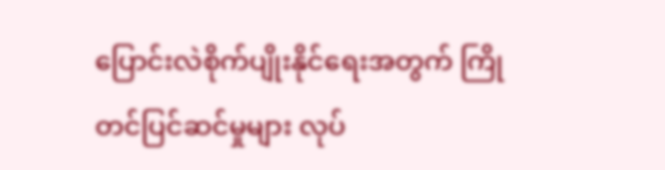ပြောင်းလဲစိုက်ပျိုးနိုင်ရေးအတွက် ကြိုတင်ပြင်ဆင်မှုများ လုပ်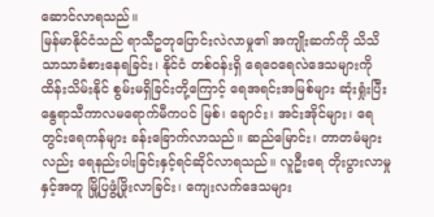ဆောင်လာရသည်။
မြန်မာနိုင်ငံသည် ရာသီဥတုပြောင်းလဲလာမှု၏ အကျိုးဆက်ကို သိသိသာသာခံစားနေရခြင်း၊ နိုင်ငံ တစ်ဝန်းရှိ ရေဝေရေလဲဒေသများကိုထိန်းသိမ်းနိုင် စွမ်းမရှိခြင်းတို့ကြောင့် ရေအရင်းအမြစ်များ ဆုံးရှုံးပြီး နွေရာသီကာလမရောက်မီကပင် မြစ်၊ ချောင်း၊ အင်းအိုင်များ၊ ရေတွင်းရေကန်များ ခန်းခြောက်လာသည်။ ဆည်မြောင်း၊ တာတမံများ လည်း ရေနည်းပါးခြင်းနှင့်ရင်ဆိုင်လာရသည်။ လူဦးရေ တိုးပွားလာမှုနှင့်အတူ မြို့ပြဖွံ့ဖြိုးလာခြင်း၊ ကျေးလက်ဒေသများ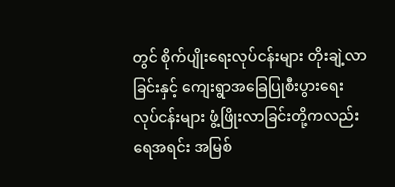တွင် စိုက်ပျိုးရေးလုပ်ငန်းများ တိုးချဲ့လာခြင်းနှင့် ကျေးရွာအခြေပြုစီးပွားရေး လုပ်ငန်းများ ဖွံ့ဖြိုးလာခြင်းတို့ကလည်း ရေအရင်း အမြစ်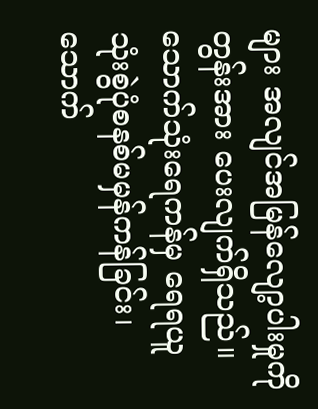များ အလျင်အမြန်လျော့ပါးမှုကို တွန်းအား ပေးလျက်ရှိသည်။ သောက်သုံးရေကန်မှ ရေရယူ သုံးစွဲပုံစနစ်မမှန်ကန်ခြင်း၊ သောက်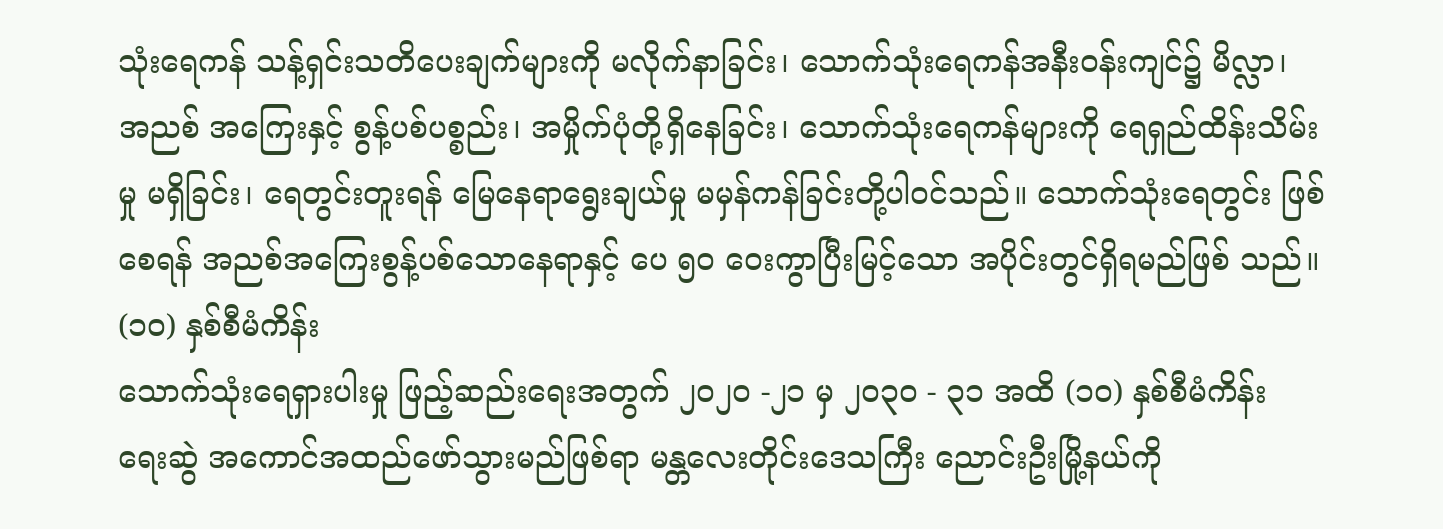သုံးရေကန် သန့်ရှင်းသတိပေးချက်များကို မလိုက်နာခြင်း၊ သောက်သုံးရေကန်အနီးဝန်းကျင်၌ မိလ္လာ၊ အညစ် အကြေးနှင့် စွန့်ပစ်ပစ္စည်း၊ အမှိုက်ပုံတို့ရှိနေခြင်း၊ သောက်သုံးရေကန်များကို ရေရှည်ထိန်းသိမ်းမှု မရှိခြင်း၊ ရေတွင်းတူးရန် မြေနေရာရွေးချယ်မှု မမှန်ကန်ခြင်းတို့ပါဝင်သည်။ သောက်သုံးရေတွင်း ဖြစ်စေရန် အညစ်အကြေးစွန့်ပစ်သောနေရာနှင့် ပေ ၅၀ ဝေးကွာပြီးမြင့်သော အပိုင်းတွင်ရှိရမည်ဖြစ် သည်။
(၁၀) နှစ်စီမံကိန်း
သောက်သုံးရေရှားပါးမှု ဖြည့်ဆည်းရေးအတွက် ၂၀၂၀ -၂၁ မှ ၂၀၃၀ - ၃၁ အထိ (၁၀) နှစ်စီမံကိန်း ရေးဆွဲ အကောင်အထည်ဖော်သွားမည်ဖြစ်ရာ မန္တလေးတိုင်းဒေသကြီး ညောင်းဦးမြို့နယ်ကို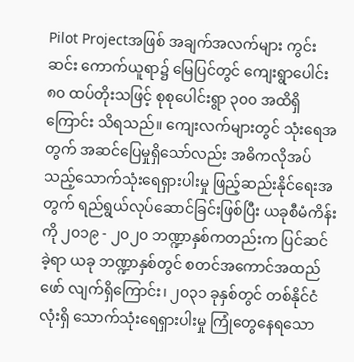Pilot Projectအဖြစ် အချက်အလက်များ ကွင်းဆင်း ကောက်ယူရာ၌ မြေပြင်တွင် ကျေးရွာပေါင်း ၈၀ ထပ်တိုးသဖြင့် စုစုပေါင်းရွာ ၃၀၀ အထိရှိကြောင်း သိရသည်။ ကျေးလက်များတွင် သုံးရေအတွက် အဆင်ပြေမှုရှိသော်လည်း အဓိကလိုအပ်သည့်သောက်သုံးရေရှားပါးမှု ဖြည့်ဆည်းနိုင်ရေးအတွက် ရည်ရွယ်လုပ်ဆောင်ခြင်းဖြစ်ပြီး ယခုစီမံကိန်းကို ၂၀၁၉ - ၂၀၂၀ ဘဏ္ဍာနှစ်ကတည်းက ပြင်ဆင်ခဲ့ရာ ယခု ဘဏ္ဍာနှစ်တွင် စတင်အကောင်အထည်ဖော် လျက်ရှိကြောင်း၊ ၂၀၃၁ ခုနှစ်တွင် တစ်နိုင်ငံလုံးရှိ သောက်သုံးရေရှားပါးမှု ကြုံတွေနေရသော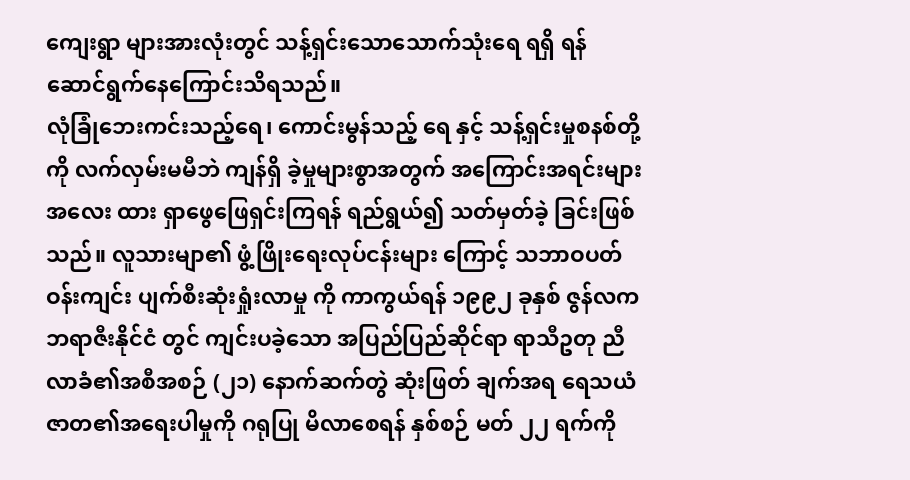ကျေးရွာ များအားလုံးတွင် သန့်ရှင်းသောသောက်သုံးရေ ရရှိ ရန် ဆောင်ရွက်နေကြောင်းသိရသည်။
လုံခြုံဘေးကင်းသည့်ရေ၊ ကောင်းမွန်သည့် ရေ နှင့် သန့်ရှင်းမှုစနစ်တို့ကို လက်လှမ်းမမီဘဲ ကျန်ရှိ ခဲ့မှုများစွာအတွက် အကြောင်းအရင်းများ အလေး ထား ရှာဖွေဖြေရှင်းကြရန် ရည်ရွယ်၍ သတ်မှတ်ခဲ့ ခြင်းဖြစ်သည်။ လူသားမျာ၏ ဖွံ့ဖြိုးရေးလုပ်ငန်းများ ကြောင့် သဘာဝပတ်ဝန်းကျင်း ပျက်စီးဆုံးရှုံးလာမှု ကို ကာကွယ်ရန် ၁၉၉၂ ခုနှစ် ဇွန်လက ဘရာဇီးနိုင်ငံ တွင် ကျင်းပခဲ့သော အပြည်ပြည်ဆိုင်ရာ ရာသီဥတု ညီလာခံ၏အစီအစဉ် (၂၁) နောက်ဆက်တွဲ ဆုံးဖြတ် ချက်အရ ရေသယံဇာတ၏အရေးပါမှုကို ဂရုပြု မိလာစေရန် နှစ်စဉ် မတ် ၂၂ ရက်ကို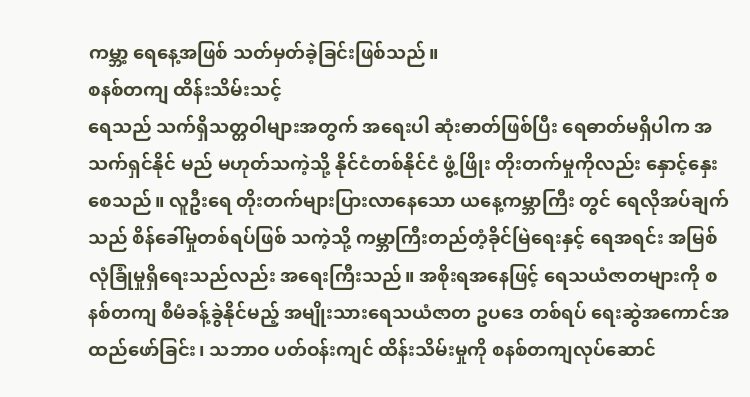ကမ္ဘာ့ ရေနေ့အဖြစ် သတ်မှတ်ခဲ့ခြင်းဖြစ်သည်။
စနစ်တကျ ထိန်းသိမ်းသင့်
ရေသည် သက်ရှိသတ္တဝါများအတွက် အရေးပါ ဆုံးဓာတ်ဖြစ်ပြီး ရေဓာတ်မရှိပါက အသက်ရှင်နိုင် မည် မဟုတ်သကဲ့သို့ နိုင်ငံတစ်နိုင်ငံ ဖွံ့ဖြိုး တိုးတက်မှုကိုလည်း နှောင့်နှေးစေသည်။ လူဦးရေ တိုးတက်များပြားလာနေသော ယနေ့ကမ္ဘာကြီး တွင် ရေလိုအပ်ချက်သည် စိန်ခေါ်မှုတစ်ရပ်ဖြစ် သကဲ့သို့ ကမ္ဘာကြီးတည်တံ့ခိုင်မြဲရေးနှင့် ရေအရင်း အမြစ် လုံခြုံမှုရှိရေးသည်လည်း အရေးကြီးသည်။ အစိုးရအနေဖြင့် ရေသယံဇာတများကို စနစ်တကျ စီမံခန့်ခွဲနိုင်မည့် အမျိုးသားရေသယံဇာတ ဥပဒေ တစ်ရပ် ရေးဆွဲအကောင်အထည်ဖော်ခြင်း၊ သဘာဝ ပတ်ဝန်းကျင် ထိန်းသိမ်းမှုကို စနစ်တကျလုပ်ဆောင်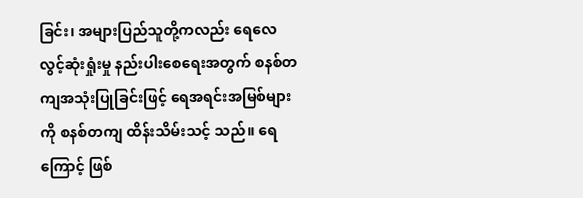ခြင်း၊ အများပြည်သူတို့ကလည်း ရေလေလွင့်ဆုံးရှုံးမှု နည်းပါးစေရေးအတွက် စနစ်တကျအသုံးပြုခြင်းဖြင့် ရေအရင်းအမြစ်များကို စနစ်တကျ ထိန်းသိမ်းသင့် သည်။ ရေကြောင့် ဖြစ်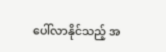ပေါ်လာနိုင်သည့် အ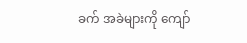ခက် အခဲများကို ကျော်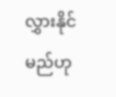လွှားနိုင်မည်ဟု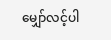မျှော်လင့်ပါ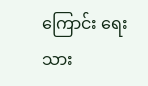ကြောင်း ရေးသား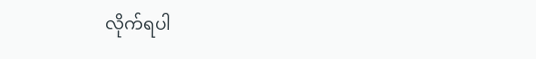လိုက်ရပါ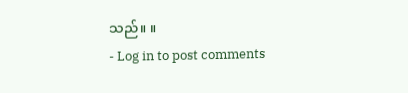သည်။ ။
- Log in to post comments